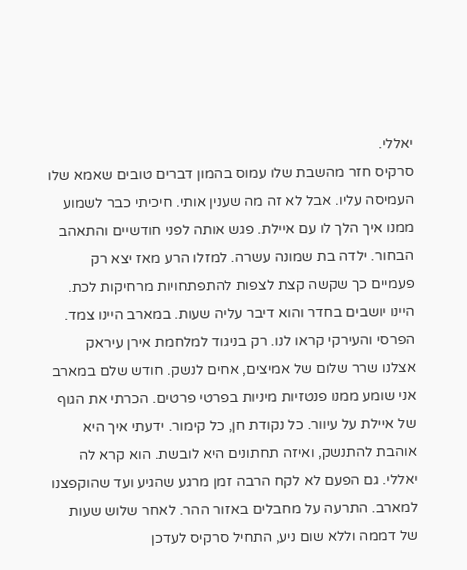יאללי.
סרקיס חזר מהשבת שלו עמוס בהמון דברים טובים שאמא שלו העמיסה עליו. אבל לא זה מה שענין אותי. חיכיתי כבר לשמוע ממנו איך הלך לו עם איילת. פגש אותה לפני חודשיים והתאהב הבחור. ילדה בת שמונה עשרה. למזלו הרע מאז יצא רק פעמיים כך שקשה קצת לצפות להתפתחויות מרחיקות לכת. היינו יושבים בחדר והוא דיבר עליה שעות. במארב היינו צמד. הפרסי והעירקי קראו לנו. רק בניגוד למלחמת אירן עיראק אצלנו שרר שלום של אמיצים, אחים לנשק. חודש שלם במארב אני שומע ממנו פנטזיות מיניות בפרטי פרטים. הכרתי את הגוף של איילת על עיוור. כל נקודת חן, כל קימור. ידעתי איך היא אוהבת להתנשק, ואיזה תחתונים היא לובשת. הוא קרא לה יאללי. גם הפעם לא לקח הרבה זמן מרגע שהגיע ועד שהוקפצנו למארב. התרעה על מחבלים באזור ההר. לאחר שלוש שעות של דממה וללא שום ניע, התחיל סרקיס לעדכן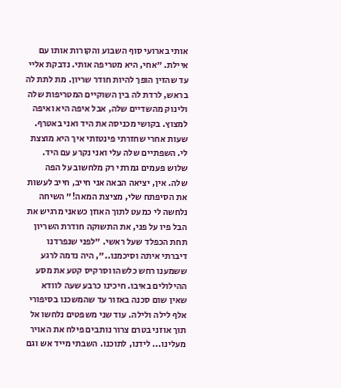אותי בארועי סוף השבוע והקורות אותו עם איילת. "אחי, היא מטריפה אותי. נדבקת אליי עד שהזין הופך להיות חודר שריון. מת לתת לה בראש, לרדת לה בין השוקיים המטריפות שלה ולינוק מהשדיים שלה, אבל איפה היא ואיפה למצוץ. בקושי מכניסה את היד ואני באטרף. שעות אחרי שחזרתי פינטזתי איך היא מוצצת לי. השפתיים שלה עלי ואני נקרע עם היד. שלוש פעמים גמרתי רק מלחשוב על הפה שלה. אין, יציאה הבאה אני חייב, חייב לעשות את הסיפתח שלי, מציצת המאה!" השיחה נלחשה לי כמעט לתוך האוזן כשאני מרגיש את הבל פיו על פני, את התשוקה חודרת השריון תחת הכפלד שעל ראשי. "לפני שנפרדנו דיברתי איתה וסיכמנו..", היה נדמה לרגע ששמענו רחש כלשהו וסרקיס קטע את מסע ההילולים באיבו. חיכינו כרבע שעה לוודא שאין שום סכנה באזור עד שהמשכנו בסיפורי אלף לילה ולילה. עוד שני משפטים נלחשו אל תוך אוזני בטרם צרור נותבים פילח את האויר מעלינו... לידנו, לתוכנו. השבתי מייד אש וגם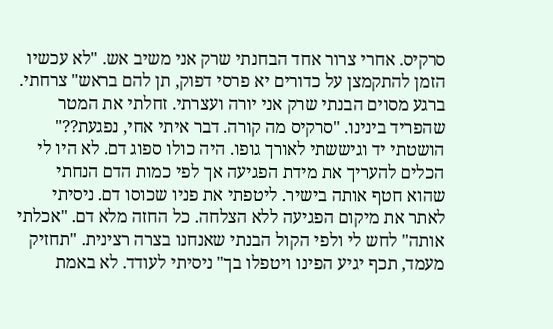סרקיס. אחרי צרור אחד הבחנתי שרק אני משיב אש. "לא עכשיו הזמן להתקמצן על כדורים יא פרסי דפוק, תן להם בראש" צרחתי. ברגע מסוים הבנתי שרק אני יורה ועצרתי. זחלתי את המטר שהפריד בינינו. "סרקיס מה קורה. דבר איתי אחי, נפגעת??" הושטתי יד וגיששתי לאורך גופו. היה כולו ספוג דם. לא היו לי הכלים להעריך את מידת הפגיעה אך לפי כמות הדם הנחתי שהוא חטף אותה בישיר. ליטפתי את פניו שכוסו דם. ניסיתי לאתר את מיקום הפגיעה ללא הצלחה. כל החזה מלא דם. "אכלתי אותה" לחש לי ולפי הקול הבנתי שאנחנו בצרה רצינית. "תחזיק מעמד, תכף יגיע הפינו ויטפלו בך" ניסיתי לעודד. לא באמת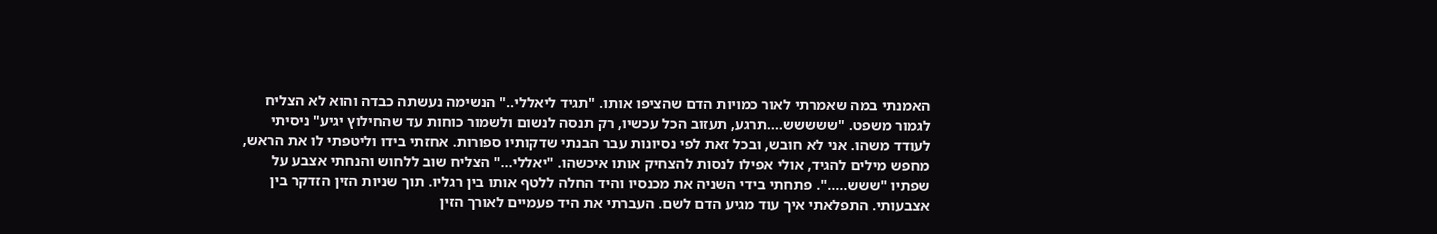האמנתי במה שאמרתי לאור כמויות הדם שהציפו אותו. "תגיד ליאללי.." הנשימה נעשתה כבדה והוא לא הצליח לגמור משפט. "ששששש....תרגע, תעזוב הכל עכשיו, רק תנסה לנשום ולשמור כוחות עד שהחילוץ יגיע" ניסיתי לעודד משהו. אני לא חובש, ובכל זאת לפי נסיונות עבר הבנתי שדקותיו ספורות. אחזתי בידו וליטפתי לו את הראש, מחפש מילים להגיד, אולי אפילו לנסות להצחיק אותו איכשהו. "יאללי..." הצליח שוב ללחוש והנחתי אצבע על שפתיו "ששש.....". פתחתי בידי השניה את מכנסיו והיד החלה ללטף אותו בין רגליו. תוך שניות הזין הזדקר בין אצבעותי. התפלאתי איך עוד מגיע הדם לשם. העברתי את היד פעמיים לאורך הזין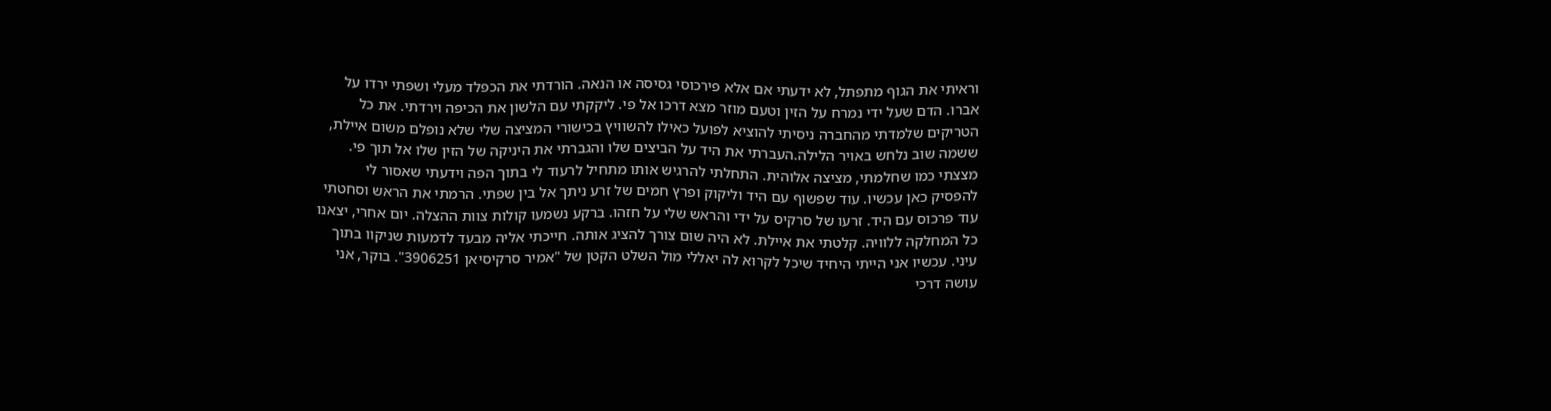וראיתי את הגוף מתפתל, לא ידעתי אם אלא פירכוסי גסיסה או הנאה. הורדתי את הכפלד מעלי ושפתי ירדו על אברו. הדם שעל ידי נמרח על הזין וטעם מוזר מצא דרכו אל פי. ליקקתי עם הלשון את הכיפה וירדתי. את כל הטריקים שלמדתי מהחברה ניסיתי להוציא לפועל כאילו להשוויץ בכישורי המציצה שלי שלא נופלם משום איילת, ששמה שוב נלחש באויר הלילה.העברתי את היד על הביצים שלו והגברתי את היניקה של הזין שלו אל תוך פי. מצצתי כמו שחלמתי, מציצה אלוהית. התחלתי להרגיש אותו מתחיל לרעוד לי בתוך הפה וידעתי שאסור לי להפסיק כאן עכשיו. עוד שפשוף עם היד וליקוק ופרץ חמים של זרע ניתך אל בין שפתי. הרמתי את הראש וסחטתי עוד פרכוס עם היד. זרעו של סרקיס על ידי והראש שלי על חזהו. ברקע נשמעו קולות צוות ההצלה. יום אחרי, יצאנו כל המחלקה ללוויה. קלטתי את איילת. לא היה שום צורך להציג אותה. חייכתי אליה מבעד לדמעות שניקוו בתוך עיני. עכשיו אני הייתי היחיד שיכל לקרוא לה יאללי מול השלט הקטן של "אמיר סרקיסיאן 3906251". בוקר, אני עושה דרכי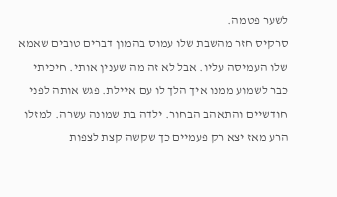לשער פטמה.
סרקיס חזר מהשבת שלו עמוס בהמון דברים טובים שאמא שלו העמיסה עליו. אבל לא זה מה שענין אותי. חיכיתי כבר לשמוע ממנו איך הלך לו עם איילת. פגש אותה לפני חודשיים והתאהב הבחור. ילדה בת שמונה עשרה. למזלו הרע מאז יצא רק פעמיים כך שקשה קצת לצפות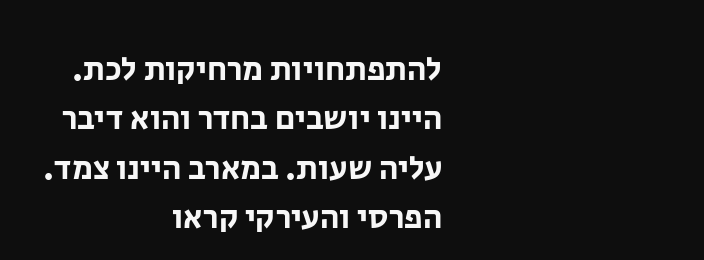להתפתחויות מרחיקות לכת. היינו יושבים בחדר והוא דיבר עליה שעות. במארב היינו צמד. הפרסי והעירקי קראו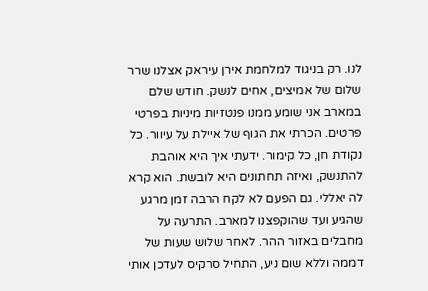לנו. רק בניגוד למלחמת אירן עיראק אצלנו שרר שלום של אמיצים, אחים לנשק. חודש שלם במארב אני שומע ממנו פנטזיות מיניות בפרטי פרטים. הכרתי את הגוף של איילת על עיוור. כל נקודת חן, כל קימור. ידעתי איך היא אוהבת להתנשק, ואיזה תחתונים היא לובשת. הוא קרא לה יאללי. גם הפעם לא לקח הרבה זמן מרגע שהגיע ועד שהוקפצנו למארב. התרעה על מחבלים באזור ההר. לאחר שלוש שעות של דממה וללא שום ניע, התחיל סרקיס לעדכן אותי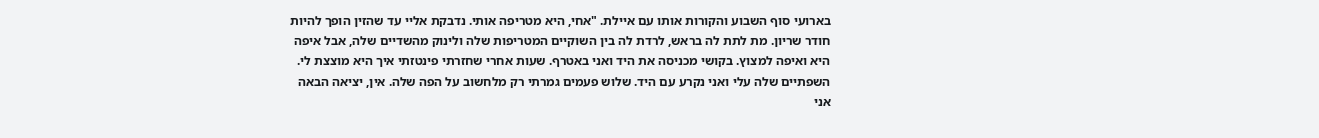בארועי סוף השבוע והקורות אותו עם איילת. "אחי, היא מטריפה אותי. נדבקת אליי עד שהזין הופך להיות חודר שריון. מת לתת לה בראש, לרדת לה בין השוקיים המטריפות שלה ולינוק מהשדיים שלה, אבל איפה היא ואיפה למצוץ. בקושי מכניסה את היד ואני באטרף. שעות אחרי שחזרתי פינטזתי איך היא מוצצת לי. השפתיים שלה עלי ואני נקרע עם היד. שלוש פעמים גמרתי רק מלחשוב על הפה שלה. אין, יציאה הבאה אני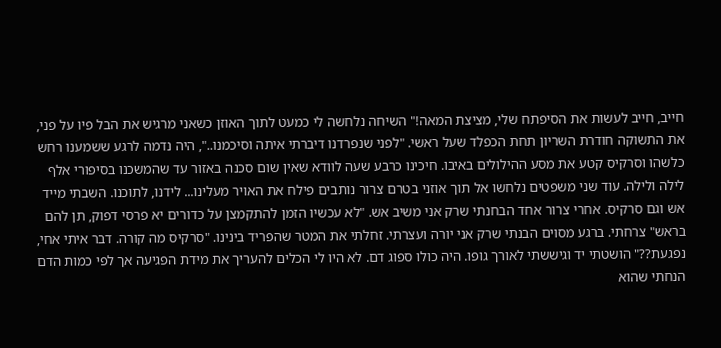חייב, חייב לעשות את הסיפתח שלי, מציצת המאה!" השיחה נלחשה לי כמעט לתוך האוזן כשאני מרגיש את הבל פיו על פני, את התשוקה חודרת השריון תחת הכפלד שעל ראשי. "לפני שנפרדנו דיברתי איתה וסיכמנו..", היה נדמה לרגע ששמענו רחש כלשהו וסרקיס קטע את מסע ההילולים באיבו. חיכינו כרבע שעה לוודא שאין שום סכנה באזור עד שהמשכנו בסיפורי אלף לילה ולילה. עוד שני משפטים נלחשו אל תוך אוזני בטרם צרור נותבים פילח את האויר מעלינו... לידנו, לתוכנו. השבתי מייד אש וגם סרקיס. אחרי צרור אחד הבחנתי שרק אני משיב אש. "לא עכשיו הזמן להתקמצן על כדורים יא פרסי דפוק, תן להם בראש" צרחתי. ברגע מסוים הבנתי שרק אני יורה ועצרתי. זחלתי את המטר שהפריד בינינו. "סרקיס מה קורה. דבר איתי אחי, נפגעת??" הושטתי יד וגיששתי לאורך גופו. היה כולו ספוג דם. לא היו לי הכלים להעריך את מידת הפגיעה אך לפי כמות הדם הנחתי שהוא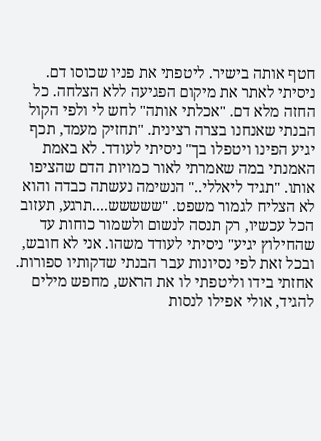חטף אותה בישיר. ליטפתי את פניו שכוסו דם. ניסיתי לאתר את מיקום הפגיעה ללא הצלחה. כל החזה מלא דם. "אכלתי אותה" לחש לי ולפי הקול הבנתי שאנחנו בצרה רצינית. "תחזיק מעמד, תכף יגיע הפינו ויטפלו בך" ניסיתי לעודד. לא באמת האמנתי במה שאמרתי לאור כמויות הדם שהציפו אותו. "תגיד ליאללי.." הנשימה נעשתה כבדה והוא לא הצליח לגמור משפט. "ששששש....תרגע, תעזוב הכל עכשיו, רק תנסה לנשום ולשמור כוחות עד שהחילוץ יגיע" ניסיתי לעודד משהו. אני לא חובש, ובכל זאת לפי נסיונות עבר הבנתי שדקותיו ספורות. אחזתי בידו וליטפתי לו את הראש, מחפש מילים להגיד, אולי אפילו לנסות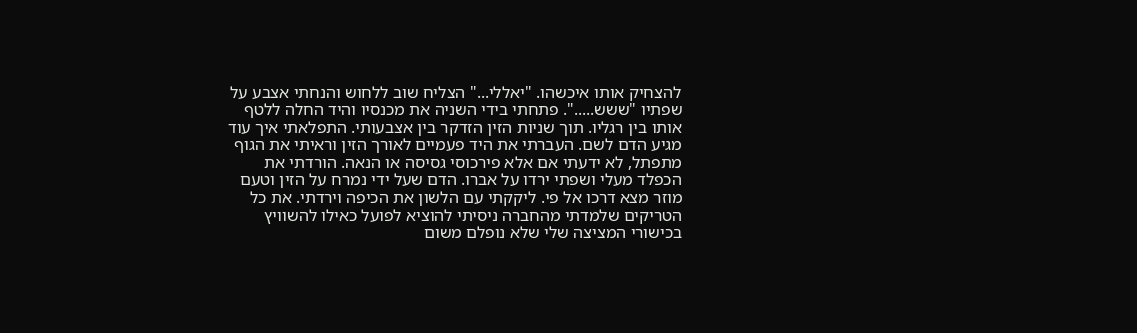להצחיק אותו איכשהו. "יאללי..." הצליח שוב ללחוש והנחתי אצבע על שפתיו "ששש.....". פתחתי בידי השניה את מכנסיו והיד החלה ללטף אותו בין רגליו. תוך שניות הזין הזדקר בין אצבעותי. התפלאתי איך עוד מגיע הדם לשם. העברתי את היד פעמיים לאורך הזין וראיתי את הגוף מתפתל, לא ידעתי אם אלא פירכוסי גסיסה או הנאה. הורדתי את הכפלד מעלי ושפתי ירדו על אברו. הדם שעל ידי נמרח על הזין וטעם מוזר מצא דרכו אל פי. ליקקתי עם הלשון את הכיפה וירדתי. את כל הטריקים שלמדתי מהחברה ניסיתי להוציא לפועל כאילו להשוויץ בכישורי המציצה שלי שלא נופלם משום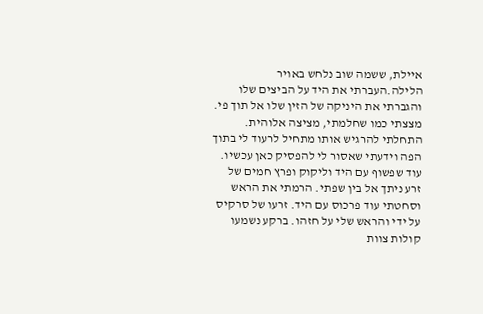איילת, ששמה שוב נלחש באויר הלילה.העברתי את היד על הביצים שלו והגברתי את היניקה של הזין שלו אל תוך פי. מצצתי כמו שחלמתי, מציצה אלוהית. התחלתי להרגיש אותו מתחיל לרעוד לי בתוך הפה וידעתי שאסור לי להפסיק כאן עכשיו. עוד שפשוף עם היד וליקוק ופרץ חמים של זרע ניתך אל בין שפתי. הרמתי את הראש וסחטתי עוד פרכוס עם היד. זרעו של סרקיס על ידי והראש שלי על חזהו. ברקע נשמעו קולות צוות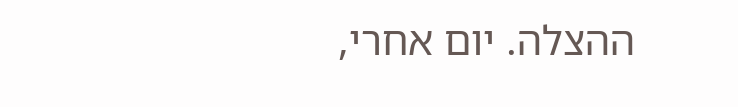ההצלה. יום אחרי,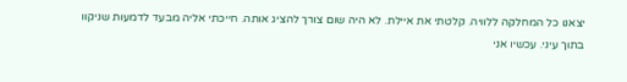יצאנו כל המחלקה ללוויה. קלטתי את איילת. לא היה שום צורך להציג אותה. חייכתי אליה מבעד לדמעות שניקוו בתוך עיני. עכשיו אני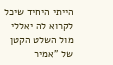הייתי היחיד שיכל לקרוא לה יאללי מול השלט הקטן של "אמיר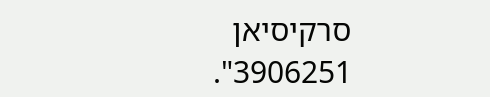סרקיסיאן 3906251".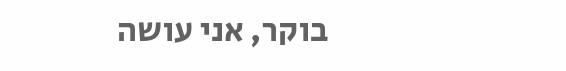בוקר, אני עושה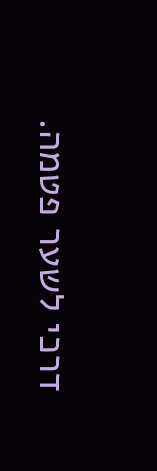דרכי לשער פטמה.